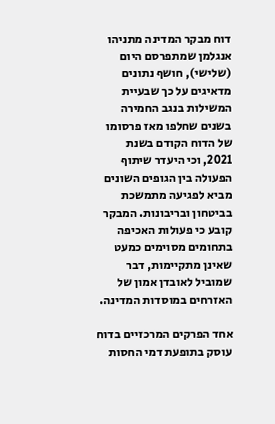דוח מבקר המדינה מתניהו אנגלמן שמתפרסם היום (שלישי), חושף נתונים מדאיגים על כך שבעיית המשילות בנגב החמירה בשנים שחלפו מאז פרסומו של הדוח הקודם בשנת 2021, וכי היעדר שיתוף הפעולה בין הגופים השונים מביא לפגיעה מתמשכת בביטחון ובריבונות. המבקר קובע כי פעולות האכיפה בתחומים מסוימים כמעט שאינן מתקיימות, דבר שמוביל לאובדן אמון של האזרחים במוסדות המדינה.

אחד הפרקים המרכזיים בדוח עוסק בתופעת דמי החסות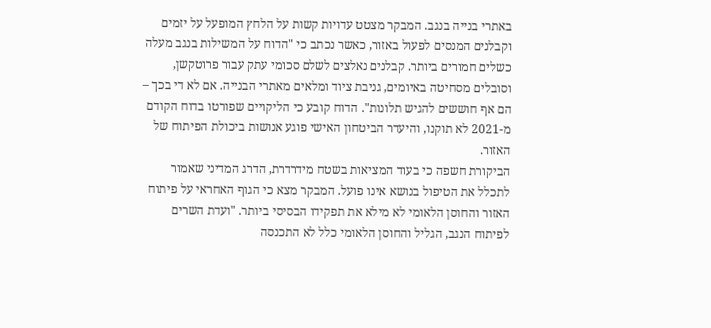באתרי בנייה בנגב. המבקר מצטט עדויות קשות על הלחץ המופעל על יזמים וקבלנים המנסים לפעול באזור, כאשר נכתב כי "הדוח על המשילות בנגב מעלה כשלים חמורים ביותר. קבלנים נאלצים לשלם סכומי עתק עבור פרוטקשן, וסובלים מסחיטה באיומים, גניבת ציוד ומלאים מאתרי הבנייה. אם לא די בכך – הם אף חוששים להגיש תלונות". הדוח קובע כי הליקויים שפורטו בדוח הקודם מ-2021 לא תוקנו, והיעדר הביטחון האישי פוגע אנושות ביכולת הפיתוח של האזור.
הביקורת חשפה כי בעוד המציאות בשטח מידרדרת, הדרג המדיני שאמור לתכלל את הטיפול בנושא אינו פועל. המבקר מצא כי הגוף האחראי על פיתוח האזור והחוסן הלאומי לא מילא את תפקידו הבסיסי ביותר. "ועדת השרים לפיתוח הנגב, הגליל והחוסן הלאומי כלל לא התכנסה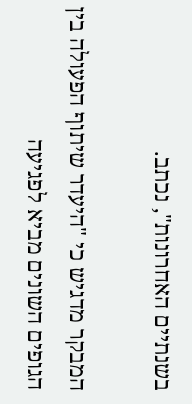בשנתיים האחרונות", נכתב.

המבקר מדגיש כי "היעדר שיתוף הפעולה בין הגופים השונים מביא לפגיעה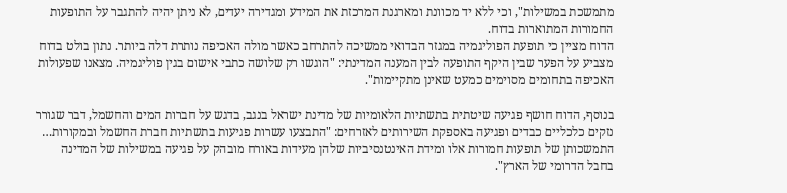מתמשכת במשילות", וכי ללא יד מכוונת ומארגנת המרכזת את המידע ומגדירה יעדים, לא ניתן יהיה להתגבר על התופעות החמורות המתוארות בדוח.
הדוח מציין כי תופעת הפוליגמיה במגזר הבדואי ממשיכה להתרחב כאשר מולה האכיפה נותרת דלה ביותר. נתון בולט בדוח מצביע על הפער שבין היקף התופעה לבין המענה המדינתי: "הוגשו רק שלושה כתבי אישום בגין פוליגמיה. מצאנו שפעולות האכיפה בתחומים מסוימים כמעט שאינן מתקיימות".

בנוסף, הדוח חושף פגיעה שיטתית בתשתיות הלאומיות של מדינת ישראל בנגב, בדגש על חברות המים והחשמל, דבר שגורר נזקים כלכליים כבדים ופגיעה באספקת השירותים לאזרחים: "התבצעו עשרות פגיעות בתשתיות חברת החשמל ובמקורות… התמשכותן של תופעות חמורות אלו ומידת האינטנסיביות שלהן מעידות באורח מובהק על פגיעה במשילות של המדינה בחבל הדרומי של הארץ".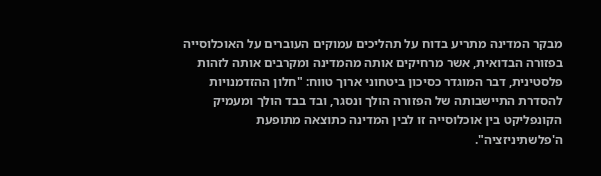מבקר המדינה מתריע בדוח על תהליכים עמוקים העוברים על האוכלוסייה בפזורה הבדואית, אשר מרחיקים אותה מהמדינה ומקרבים אותה לזהות פלסטינית, דבר המוגדר כסיכון ביטחוני ארוך טווח: "חלון ההזדמנויות להסדרת התיישבותה של הפזורה הולך ונסגר, ובד בבד הולך ומעמיק הקונפליקט בין אוכלוסייה זו לבין המדינה כתוצאה מתופעת ה'פלשתיניזציה".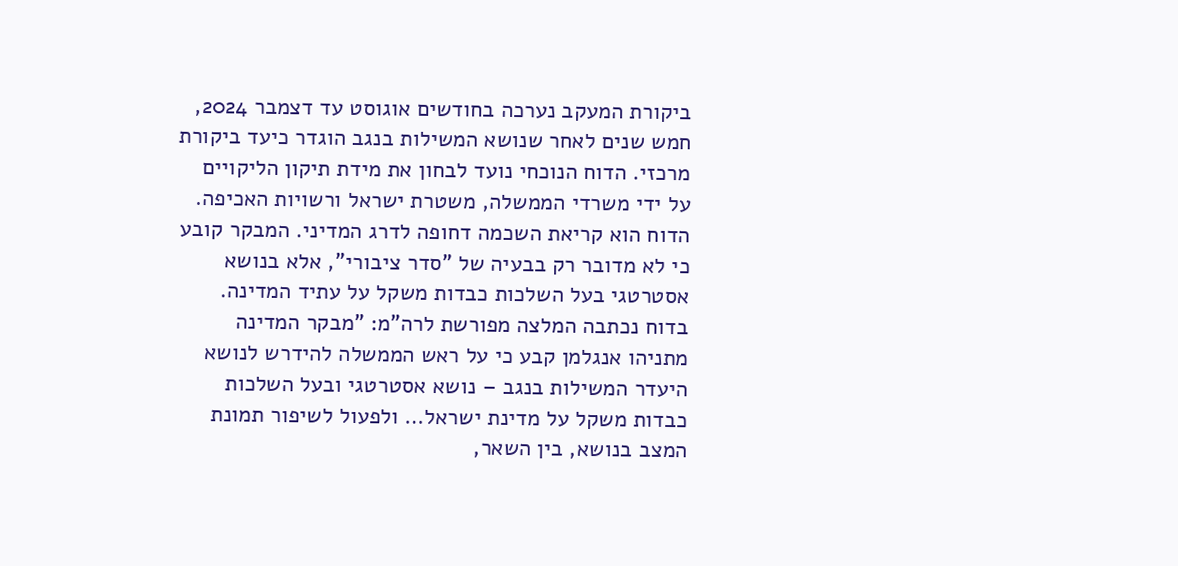ביקורת המעקב נערכה בחודשים אוגוסט עד דצמבר 2024, חמש שנים לאחר שנושא המשילות בנגב הוגדר כיעד ביקורת מרכזי. הדוח הנוכחי נועד לבחון את מידת תיקון הליקויים על ידי משרדי הממשלה, משטרת ישראל ורשויות האכיפה. הדוח הוא קריאת השכמה דחופה לדרג המדיני. המבקר קובע כי לא מדובר רק בבעיה של "סדר ציבורי", אלא בנושא אסטרטגי בעל השלכות כבדות משקל על עתיד המדינה.
בדוח נכתבה המלצה מפורשת לרה"מ: "מבקר המדינה מתניהו אנגלמן קבע כי על ראש הממשלה להידרש לנושא היעדר המשילות בנגב – נושא אסטרטגי ובעל השלכות כבדות משקל על מדינת ישראל… ולפעול לשיפור תמונת המצב בנושא, בין השאר,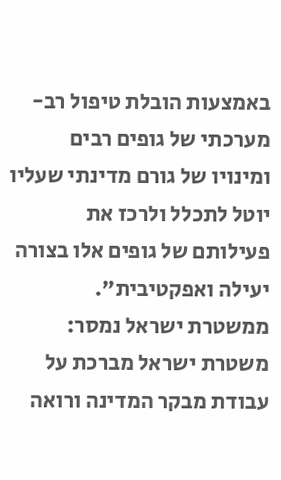באמצעות הובלת טיפול רב-מערכתי של גופים רבים ומינויו של גורם מדינתי שעליו יוטל לתכלל ולרכז את פעילותם של גופים אלו בצורה יעילה ואפקטיבית".
ממשטרת ישראל נמסר:
משטרת ישראל מברכת על עבודת מבקר המדינה ורואה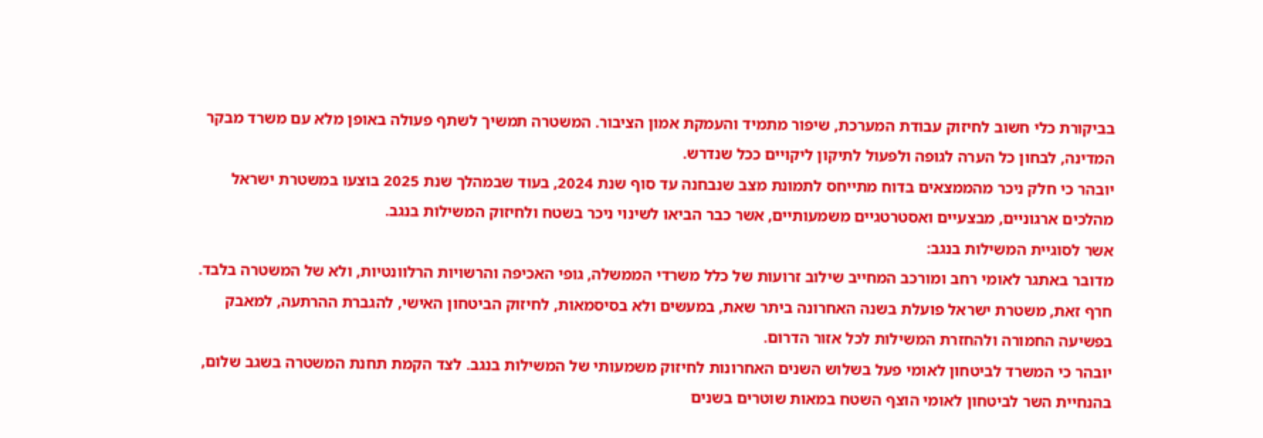בביקורת כלי חשוב לחיזוק עבודת המערכת, שיפור מתמיד והעמקת אמון הציבור. המשטרה תמשיך לשתף פעולה באופן מלא עם משרד מבקר המדינה, לבחון כל הערה לגופה ולפעול לתיקון ליקויים ככל שנדרש.
יובהר כי חלק ניכר מהממצאים בדוח מתייחס לתמונת מצב שנבחנה עד סוף שנת 2024, בעוד שבמהלך שנת 2025 בוצעו במשטרת ישראל מהלכים ארגוניים, מבצעיים ואסטרטגיים משמעותיים, אשר כבר הביאו לשינוי ניכר בשטח ולחיזוק המשילות בנגב.
אשר לסוגיית המשילות בנגב:
מדובר באתגר לאומי רחב ומורכב המחייב שילוב זרועות של כלל משרדי הממשלה, גופי האכיפה והרשויות הרלוונטיות, ולא של המשטרה בלבד.
חרף זאת, משטרת ישראל פועלת בשנה האחרונה ביתר שאת, במעשים ולא בסיסמאות, לחיזוק הביטחון האישי, להגברת ההרתעה, למאבק בפשיעה החמורה ולהחזרת המשילות לכל אזור הדרום.
יובהר כי המשרד לביטחון לאומי פעל בשלוש השנים האחרונות לחיזוק משמעותי של המשילות בנגב. לצד הקמת תחנת המשטרה בשגב שלום, בהנחיית השר לביטחון לאומי הוצף השטח במאות שוטרים בשנים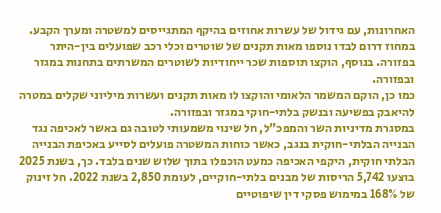האחרונות, עם גידול של עשרות אחוזים בהיקף המתגייסים למשטרה ומערך הקבע. במחוז דרום לבדו נוספו מאות תקנים של שוטרים וכלי רכב שפועלים בין-היתר בפזורה. בנוסף, הוקצו תוספות שכר ייחודיות לשוטרים המשרתים בתחנות במגזר ובפזורה.
כמו כן, הוקם המשמר הלאומי והוקצו לו מאות תקנים ועשרות מיליוני שקלים במטרה להיאבק בפשיעה ובנשק בלתי-חוקי במגזר ובפזורה.
במסגרת מדיניות השר והמפכ"ל, חל שינוי משמעותי לטובה גם באשר לאכיפה נגד הבנייה הבלתי-חוקית בנגב, כאשר כוחות המשטרה פועלים לסייע באכיפת הבנייה הבלתי חוקית, היקפי האכיפה כמעט הוכפלו בתוך שלוש שנים בלבד. כך, בשנת 2025 בוצעו 5,742 הריסות של מבנים בלתי-חוקיים, לעומת 2,850 בשנת 2022. חל זינוק של 168% במימוש פסקי דין שיפוטיים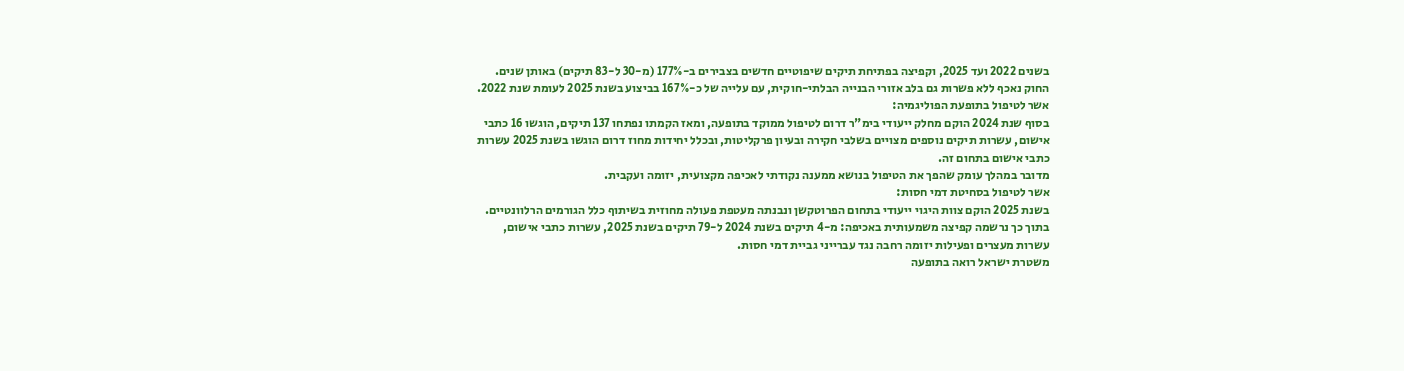בשנים 2022 ועד 2025, וקפיצה בפתיחת תיקים שיפוטיים חדשים בצבירים ב-177% (מ-30 ל-83 תיקים) באותן שנים. החוק נאכף ללא פשרות גם בלב אזורי הבנייה הבלתי-חוקית, עם עלייה של כ-167% בביצוע בשנת 2025 לעומת שנת 2022.
אשר לטיפול בתופעת הפוליגמיה:
בסוף שנת 2024 הוקם מחלק ייעודי בימ"ר דרום לטיפול ממוקד בתופעה, ומאז הקמתו נפתחו 137 תיקים, הוגשו 16 כתבי אישום, עשרות תיקים נוספים מצויים בשלבי חקירה ובעיון פרקליטות, ובכלל יחידות מחוז דרום הוגשו בשנת 2025 עשרות כתבי אישום בתחום זה.
מדובר במהלך עומק שהפך את הטיפול בנושא ממענה נקודתי לאכיפה מקצועית, יזומה ועקבית.
אשר לטיפול בסחיטת דמי חסות:
בשנת 2025 הוקם צוות היגוי ייעודי בתחום הפרוטקשן ונבנתה מעטפת פעולה מחוזית בשיתוף כלל הגורמים הרלוונטיים.
בתוך כך נרשמה קפיצה משמעותית באכיפה: מ-4 תיקים בשנת 2024 ל-79 תיקים בשנת 2025, עשרות כתבי אישום, עשרות מעצרים ופעילות יזומה רחבה נגד עברייני גביית דמי חסות.
משטרת ישראל רואה בתופעה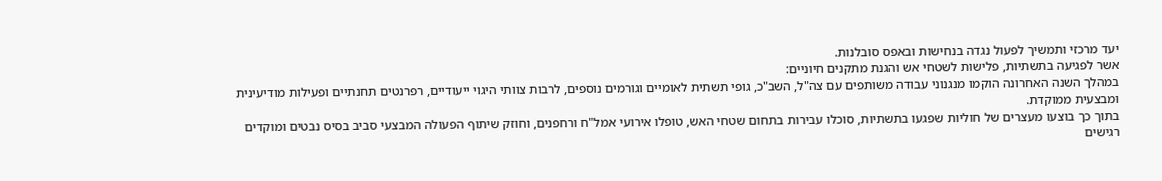יעד מרכזי ותמשיך לפעול נגדה בנחישות ובאפס סובלנות.
אשר לפגיעה בתשתיות, פלישות לשטחי אש והגנת מתקנים חיוניים:
במהלך השנה האחרונה הוקמו מנגנוני עבודה משותפים עם צה"ל, השב"כ, גופי תשתית לאומיים וגורמים נוספים, לרבות צוותי היגוי ייעודיים, רפרנטים תחנתיים ופעילות מודיעינית ומבצעית ממוקדת.
בתוך כך בוצעו מעצרים של חוליות שפגעו בתשתיות, סוכלו עבירות בתחום שטחי האש, טופלו אירועי אמל"ח ורחפנים, וחוזק שיתוף הפעולה המבצעי סביב בסיס נבטים ומוקדים רגישים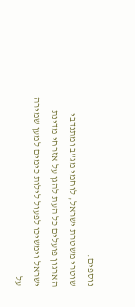נוספים.
שוטרי משטרת ישראל, לוחמי מג"ב ומתנדבי הארגון פועלים כל העת להגן על אזרחי מדינת ישראל וימשיכו לפעול לילות כימים למען שמירה על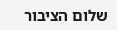שלום הציבור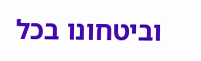וביטחונו בכל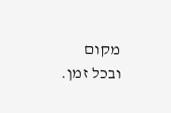מקום ובכל זמן.